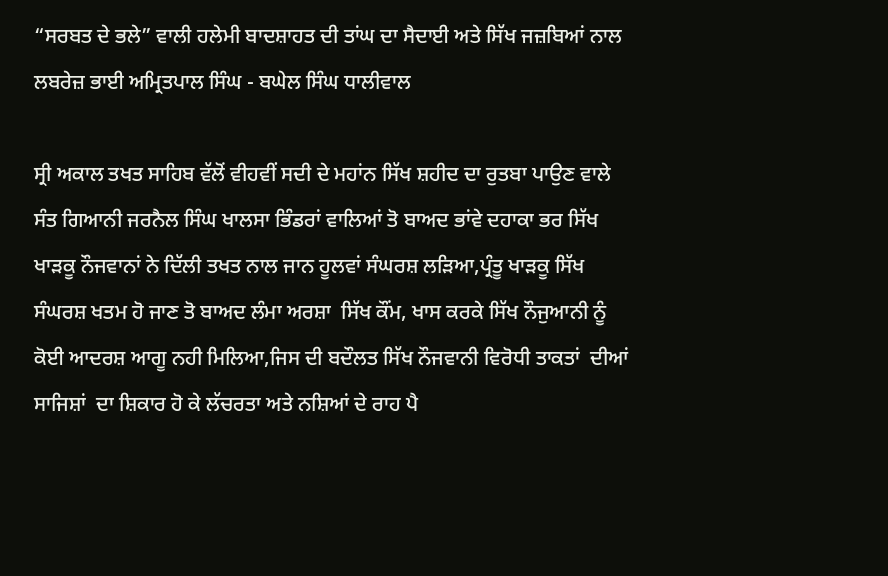“ਸਰਬਤ ਦੇ ਭਲੇ” ਵਾਲੀ ਹਲੇਮੀ ਬਾਦਸ਼ਾਹਤ ਦੀ ਤਾਂਘ ਦਾ ਸੈਦਾਈ ਅਤੇ ਸਿੱਖ ਜਜ਼ਬਿਆਂ ਨਾਲ ਲਬਰੇਜ਼ ਭਾਈ ਅਮ੍ਰਿਤਪਾਲ ਸਿੰਘ - ਬਘੇਲ ਸਿੰਘ ਧਾਲੀਵਾਲ

ਸ੍ਰੀ ਅਕਾਲ ਤਖਤ ਸਾਹਿਬ ਵੱਲੋਂ ਵੀਹਵੀਂ ਸਦੀ ਦੇ ਮਹਾਂਨ ਸਿੱਖ ਸ਼ਹੀਦ ਦਾ ਰੁਤਬਾ ਪਾਉਣ ਵਾਲੇ ਸੰਤ ਗਿਆਨੀ ਜਰਨੈਲ ਸਿੰਘ ਖਾਲਸਾ ਭਿੰਡਰਾਂ ਵਾਲਿਆਂ ਤੋ ਬਾਅਦ ਭਾਂਵੇ ਦਹਾਕਾ ਭਰ ਸਿੱਖ ਖਾੜਕੂ ਨੌਜਵਾਨਾਂ ਨੇ ਦਿੱਲੀ ਤਖਤ ਨਾਲ ਜਾਨ ਹੂਲਵਾਂ ਸੰਘਰਸ਼ ਲੜਿਆ,ਪ੍ਰੰਤੂ ਖਾੜਕੂ ਸਿੱਖ ਸੰਘਰਸ਼ ਖਤਮ ਹੋ ਜਾਣ ਤੋ ਬਾਅਦ ਲੰਮਾ ਅਰਸ਼ਾ  ਸਿੱਖ ਕੌਂਮ, ਖਾਸ ਕਰਕੇ ਸਿੱਖ ਨੌਜੁਆਨੀ ਨੂੰ ਕੋਈ ਆਦਰਸ਼ ਆਗੂ ਨਹੀ ਮਿਲਿਆ,ਜਿਸ ਦੀ ਬਦੌਲਤ ਸਿੱਖ ਨੌਜਵਾਨੀ ਵਿਰੋਧੀ ਤਾਕਤਾਂ  ਦੀਆਂ ਸਾਜਿਸ਼ਾਂ  ਦਾ ਸ਼ਿਕਾਰ ਹੋ ਕੇ ਲੱਚਰਤਾ ਅਤੇ ਨਸ਼ਿਆਂ ਦੇ ਰਾਹ ਪੈ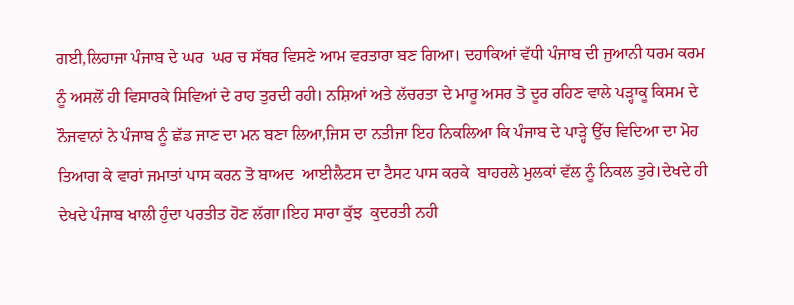ਗਈ,ਲਿਹਾਜਾ ਪੰਜਾਬ ਦੇ ਘਰ  ਘਰ ਚ ਸੱਥਰ ਵਿਸਣੇ ਆਮ ਵਰਤਾਰਾ ਬਣ ਗਿਆ। ਦਹਾਕਿਆਂ ਵੱਧੀ ਪੰਜਾਬ ਦੀ ਜੁਆਨੀ ਧਰਮ ਕਰਮ ਨੂੰ ਅਸਲੋਂ ਹੀ ਵਿਸਾਰਕੇ ਸਿਵਿਆਂ ਦੇ ਰਾਹ ਤੁਰਦੀ ਰਹੀ। ਨਸ਼ਿਆਂ ਅਤੇ ਲੱਚਰਤਾ ਦੇ ਮਾਰੂ ਅਸਰ ਤੋ ਦੂਰ ਰਹਿਣ ਵਾਲੇ ਪੜ੍ਹਾਕੂ ਕਿਸਮ ਦੇ ਨੌਜਵਾਨਾਂ ਨੇ ਪੰਜਾਬ ਨੂੰ ਛੱਡ ਜਾਣ ਦਾ ਮਨ ਬਣਾ ਲਿਆ,ਜਿਸ ਦਾ ਨਤੀਜਾ ਇਹ ਨਿਕਲਿਆ ਕਿ ਪੰਜਾਬ ਦੇ ਪਾੜ੍ਹੇ ਉੱਚ ਵਿਦਿਆ ਦਾ ਮੋਹ ਤਿਆਗ ਕੇ ਵਾਰਾਂ ਜਮਾਤਾਂ ਪਾਸ ਕਰਨ ਤੋ ਬਾਅਦ  ਆਈਲੈਟਸ ਦਾ ਟੈਸਟ ਪਾਸ ਕਰਕੇ  ਬਾਹਰਲੇ ਮੁਲਕਾਂ ਵੱਲ ਨੂੰ ਨਿਕਲ ਤੁਰੇ।ਦੇਖਦੇ ਹੀ ਦੇਖਦੇ ਪੰਜਾਬ ਖਾਲੀ ਹੁੰਦਾ ਪਰਤੀਤ ਹੋਣ ਲੱਗਾ।ਇਹ ਸਾਰਾ ਕੁੱਝ  ਕੁਦਰਤੀ ਨਹੀ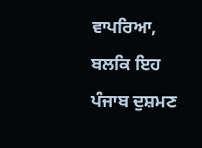ਵਾਪਰਿਆ, ਬਲਕਿ ਇਹ ਪੰਜਾਬ ਦੁਸ਼ਮਣ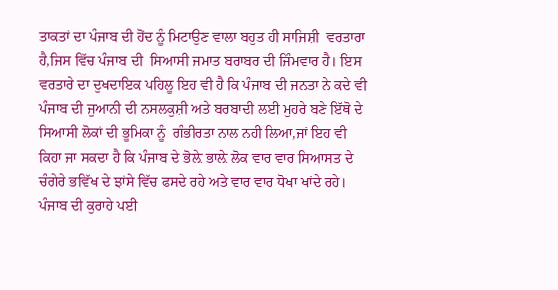ਤਾਕਤਾਂ ਦਾ ਪੰਜਾਬ ਦੀ ਹੋਂਦ ਨੂੰ ਮਿਟਾਉਣ ਵਾਲਾ ਬਹੁਤ ਹੀ ਸਾਜਿਸ਼ੀ  ਵਰਤਾਰਾ ਹੈ,ਜਿਸ ਵਿੱਚ ਪੰਜਾਬ ਦੀ  ਸਿਆਸੀ ਜਮਾਤ ਬਰਾਬਰ ਦੀ ਜਿੰਮਵਾਰ ਹੈ। ਇਸ ਵਰਤਾਰੇ ਦਾ ਦੁਖਦਾਇਕ ਪਹਿਲੂ ਇਹ ਵੀ ਹੈ ਕਿ ਪੰਜਾਬ ਦੀ ਜਨਤਾ ਨੇ ਕਦੇ ਵੀ ਪੰਜਾਬ ਦੀ ਜੁਆਨੀ ਦੀ ਨਸਲਕੁਸ਼ੀ ਅਤੇ ਬਰਬਾਦੀ ਲਈ ਮੁਹਰੇ ਬਣੇ ਇੱਥੋ ਦੇ ਸਿਆਸੀ ਲੋਕਾਂ ਦੀ ਭੂਮਿਕਾ ਨੂੰ  ਗੰਭੀਰਤਾ ਨਾਲ ਨਹੀ ਲਿਆ,ਜਾਂ ਇਹ ਵੀ ਕਿਹਾ ਜਾ ਸਕਦਾ ਹੈ ਕਿ ਪੰਜਾਬ ਦੇ ਭੋਲ਼ੇ ਭਾਲ਼ੇ ਲੋਕ ਵਾਰ ਵਾਰ ਸਿਆਸਤ ਦੇ ਚੰਗੇਰੇ ਭਵਿੱਖ ਦੇ ਝਾਂਸੇ ਵਿੱਚ ਫਸਦੇ ਰਹੇ ਅਤੇ ਵਾਰ ਵਾਰ ਧੋਖਾ ਖਾਂਦੇ ਰਹੇ। ਪੰਜਾਬ ਦੀ ਕੁਰਾਹੇ ਪਈ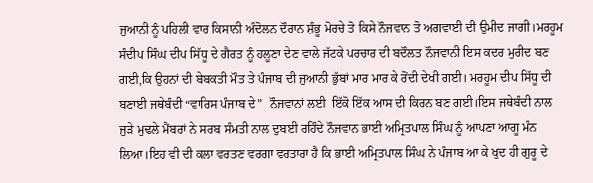ਜੁਆਨੀ ਨੂੰ ਪਹਿਲੀ ਵਾਰ ਕਿਸਾਨੀ ਅੰਦੋਲਨ ਦੌਰਾਨ ਸ਼ੰਭੂ ਮੋਰਚੇ ਤੋ ਕਿਸੇ ਨੌਜਵਾਨ ਤੋ ਅਗਵਾਈ ਦੀ ਉਮੀਦ ਜਾਗੀ।ਮਰਹੂਮ ਸੰਦੀਪ ਸਿੰਘ ਦੀਪ ਸਿੱਧੂ ਦੇ ਗੈਰਤ ਨੂੰ ਹਲੂਣਾ ਦੇਣ ਵਾਲੇ ਜੱਟਕੇ ਪਰਚਾਰ ਦੀ ਬਦੌਲਤ ਨੌਜਵਾਨੀ ਇਸ ਕਦਰ ਮੁਰੀਦ ਬਣ ਗਈ,ਕਿ ਉਹਨਾਂ ਦੀ ਬੇਬਕਤੀ ਮੌਤ ਤੇ ਪੰਜਾਬ ਦੀ ਜੁਆਨੀ ਭੁੱਬਾਂ ਮਾਰ ਮਾਰ ਕੇ ਰੋਂਦੀ ਦੇਖੀ ਗਈ। ਮਰਹੂਮ ਦੀਪ ਸਿੱਧੂ ਦੀ ਬਣਾਈ ਜਥੇਬੰਦੀ “ਵਾਰਿਸ ਪੰਜਾਬ ਦੇ”  ਨੌਜਵਾਨਾਂ ਲਈ  ਇੱਕੋ ਇੱਕ ਆਸ ਦੀ ਕਿਰਨ ਬਣ ਗਈ।ਇਸ ਜਥੇਬੰਦੀ ਨਾਲ ਜੁੜੇ ਮੁਢਲੇ ਮੈਂਬਰਾਂ ਨੇ ਸਰਬ ਸੰਮਤੀ ਨਾਲ ਦੁਬਈ ਰਹਿੰਦੇ ਨੌਜਵਾਨ ਭਾਈ ਅਮ੍ਰਿਤਪਾਲ ਸਿੰਘ ਨੂੰ ਆਪਣਾ ਆਗੂ ਮੰਨ ਲਿਆ।ਇਹ ਵੀ ਦੀ ਕਲਾ ਵਰਤਣ ਵਰਗਾ ਵਰਤਾਰਾ ਹੈ ਕਿ ਭਾਈ ਅਮ੍ਰਿਤਪਾਲ ਸਿੰਘ ਨੇ ਪੰਜਾਬ ਆ ਕੇ ਖੁਦ ਹੀ ਗੁਰੂ ਦੇ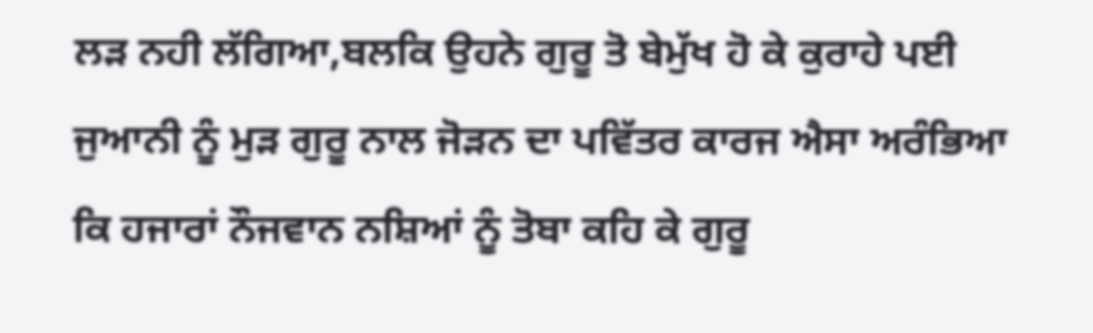ਲੜ ਨਹੀ ਲੱਗਿਆ,ਬਲਕਿ ਉਹਨੇ ਗੁਰੂ ਤੋ ਬੇਮੁੱਖ ਹੋ ਕੇ ਕੁਰਾਹੇ ਪਈ ਜੁਆਨੀ ਨੂੰ ਮੁੜ ਗੁਰੂ ਨਾਲ ਜੋੜਨ ਦਾ ਪਵਿੱਤਰ ਕਾਰਜ ਐਸਾ ਅਰੰਭਿਆ ਕਿ ਹਜਾਰਾਂ ਨੌਜਵਾਨ ਨਸ਼ਿਆਂ ਨੂੰ ਤੋਬਾ ਕਹਿ ਕੇ ਗੁਰੂ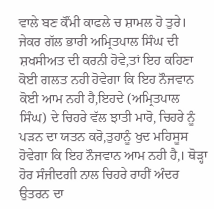ਵਾਲੇ ਬਣ ਕੌਂਮੀ ਕਾਫਲੇ ਚ ਸ਼ਾਮਲ ਹੋ ਤੁਰੇ। ਜੇਕਰ ਗੱਲ ਭਾਰੀ ਅਮ੍ਰਿਤਪਾਲ ਸਿੰਘ ਦੀ ਸ਼ਖਸੀਅਤ ਦੀ ਕਰਨੀ ਹੋਵੇ,ਤਾਂ ਇਹ ਕਹਿਣਾ ਕੋਈ ਗਲਤ ਨਹੀ ਹੋਵੇਗਾ ਕਿ ਇਹ ਨੌਜਵਾਨ ਕੋਈ ਆਮ ਨਹੀ ਹੈ,ਇਹਦੇ (ਅਮ੍ਰਿਤਪਾਲ ਸਿੰਘ) ਦੇ ਚਿਹਰੇ ਵੱਲ ਝਾਤੀ ਮਾਰੋ, ਚਿਹਰੇ ਨੂੰ ਪੜਨ ਦਾ ਯਤਨ ਕਰੋ,ਤੁਹਾਨੂੰ ਖੁਦ ਮਹਿਸੂਸ ਹੋਵੇਗਾ ਕਿ ਇਹ ਨੌਜਵਾਨ ਆਮ ਨਹੀ ਹੈ,। ਥੋੜ੍ਹਾ ਹੋਰ ਸੰਜੀਦਗੀ ਨਾਲ ਚਿਹਰੇ ਰਾਹੀਂ ਅੰਦਰ ਉਤਰਨ ਦਾ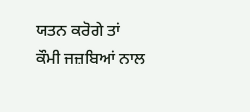ਯਤਨ ਕਰੋਗੇ ਤਾਂ  ਕੌਮੀ ਜਜ਼ਬਿਆਂ ਨਾਲ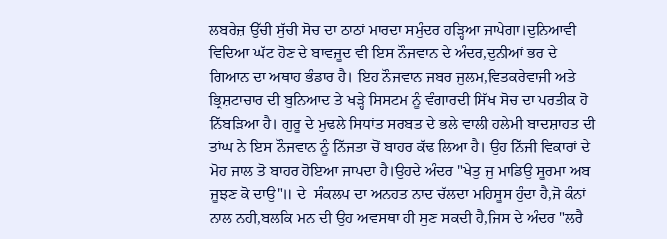ਲਬਰੇਜ਼ ਉੱਚੀ ਸੁੱਚੀ ਸੋਚ ਦਾ ਠਾਠਾਂ ਮਾਰਦਾ ਸਮੁੰਦਰ ਹੜ੍ਹਿਆ ਜਾਪੇਗਾ।ਦੁਨਿਆਵੀ ਵਿਦਿਆ ਘੱਟ ਹੋਣ ਦੇ ਬਾਵਜੂਦ ਵੀ ਇਸ ਨੌਜਵਾਨ ਦੇ ਅੰਦਰ,ਦੁਨੀਆਂ ਭਰ ਦੇ ਗਿਆਨ ਦਾ ਅਥਾਹ ਭੰਡਾਰ ਹੈ। ਇਹ ਨੌਜਵਾਨ ਜਬਰ ਜੁਲਮ,ਵਿਤਕਰੇਵਾਜੀ ਅਤੇ ਭ੍ਰਿਸ਼ਟਾਚਾਰ ਦੀ ਬੁਨਿਆਦ ਤੇ ਖੜ੍ਹੇ ਸਿਸਟਮ ਨੂੰ ਵੰਗਾਰਦੀ ਸਿੱਖ ਸੋਚ ਦਾ ਪਰਤੀਕ ਹੋ ਨਿੱਬੜਿਆ ਹੈ। ਗੁਰੂ ਦੇ ਮੁਢਲੇ ਸਿਧਾਂਤ ਸਰਬਤ ਦੇ ਭਲੇ ਵਾਲੀ ਹਲੇਮੀ ਬਾਦਸ਼ਾਹਤ ਦੀ ਤਾਂਘ ਨੇ ਇਸ ਨੌਜਵਾਨ ਨੂੰ ਨਿੱਜਤਾ ਚੋਂ ਬਾਹਰ ਕੱਢ ਲਿਆ ਹੈ। ਉਹ ਨਿੱਜੀ ਵਿਕਾਰਾਂ ਦੇ ਮੋਹ ਜਾਲ ਤੋ ਬਾਹਰ ਹੋਇਆ ਜਾਪਦਾ ਹੈ।ਉਹਦੇ ਅੰਦਰ "ਖੇਤੁ ਜੁ ਮਾਡਿਉ ਸੂਰਮਾ ਅਬ ਜੂਝਣ ਕੋ ਦਾਉ"॥ ਦੇ  ਸੰਕਲਪ ਦਾ ਅਨਹਤ ਨਾਦ ਚੱਲਦਾ ਮਹਿਸੂਸ ਹੁੰਦਾ ਹੈ,ਜੋ ਕੰਨਾਂ ਨਾਲ ਨਹੀ,ਬਲਕਿ ਮਨ ਦੀ ਉਹ ਅਵਸਥਾ ਹੀ ਸੁਣ ਸਕਦੀ ਹੈ,ਜਿਸ ਦੇ ਅੰਦਰ "ਲਰੈ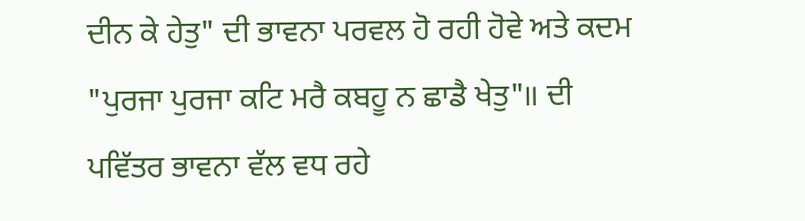ਦੀਨ ਕੇ ਹੇਤੁ" ਦੀ ਭਾਵਨਾ ਪਰਵਲ ਹੋ ਰਹੀ ਹੋਵੇ ਅਤੇ ਕਦਮ "ਪੁਰਜਾ ਪੁਰਜਾ ਕਟਿ ਮਰੈ ਕਬਹੂ ਨ ਛਾਡੈ ਖੇਤੁ"॥ ਦੀ ਪਵਿੱਤਰ ਭਾਵਨਾ ਵੱਲ ਵਧ ਰਹੇ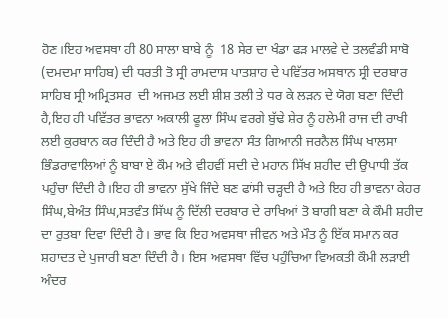ਹੋਣ।ਇਹ ਅਵਸਥਾ ਹੀ 80 ਸਾਲਾ ਬਾਬੇ ਨੂੰ  18 ਸੇਰ ਦਾ ਖੰਡਾ ਫੜ ਮਾਲਵੇ ਦੇ ਤਲਵੰਡੀ ਸਾਬੋ (ਦਮਦਮਾ ਸਾਹਿਬ) ਦੀ ਧਰਤੀ ਤੋ ਸ੍ਰੀ ਰਾਮਦਾਸ ਪਾਤਸ਼ਾਹ ਦੇ ਪਵਿੱਤਰ ਅਸਥਾਨ ਸ੍ਰੀ ਦਰਬਾਰ ਸਾਹਿਬ ਸ੍ਰੀ ਅਮ੍ਰਿਤਸਰ  ਦੀ ਅਜਮਤ ਲਈ ਸ਼ੀਸ਼ ਤਲੀ ਤੇ ਧਰ ਕੇ ਲੜਨ ਦੇ ਯੋਗ ਬਣਾ ਦਿੰਦੀ ਹੈ,ਇਹ ਹੀ ਪਵਿੱਤਰ ਭਾਵਨਾ ਅਕਾਲੀ ਫੂਲਾ ਸਿੰਘ ਵਰਗੇ ਬੁੱਢੇ ਸ਼ੇਰ ਨੂੰ ਹਲੇਮੀ ਰਾਜ ਦੀ ਰਾਖੀ ਲਈ ਕੁਰਬਾਨ ਕਰ ਦਿੰਦੀ ਹੈ ਅਤੇ ਇਹ ਹੀ ਭਾਵਨਾ ਸੰਤ ਗਿਆਨੀ ਜਰਨੈਲ ਸਿੰਘ ਖਾਲਸਾ ਭਿੰਡਰਾਵਾਲਿਆਂ ਨੂੰ ਬਾਬਾ ਏ ਕੌਮ ਅਤੇ ਵੀਹਵੀਂ ਸਦੀ ਦੇ ਮਹਾਨ ਸਿੱਖ ਸ਼ਹੀਦ ਦੀ ਉਪਾਧੀ ਤੱਕ ਪਹੁੰਚਾ ਦਿੰਦੀ ਹੈ।ਇਹ ਹੀ ਭਾਵਨਾ ਸੁੱਖੇ ਜਿੰਦੇ ਬਣ ਫਾਂਸੀ ਚੜ੍ਹਦੀ ਹੈ ਅਤੇ ਇਹ ਹੀ ਭਾਵਨਾ ਕੇਹਰ ਸਿੰਘ,ਬੇਅੰਤ ਸਿੰਘ,ਸਤਵੰਤ ਸਿੱਘ ਨੂੰ ਦਿੱਲੀ ਦਰਬਾਰ ਦੇ ਰਾਖਿਆਂ ਤੋ ਬਾਗੀ ਬਣਾ ਕੇ ਕੌਮੀ ਸ਼ਹੀਦ ਦਾ ਰੁਤਬਾ ਦਿਵਾ ਦਿੰਦੀ ਹੈ। ਭਾਵ ਕਿ ਇਹ ਅਵਸਥਾ ਜੀਵਨ ਅਤੇ ਮੌਤ ਨੂੰ ਇੱਕ ਸਮਾਨ ਕਰ ਸ਼ਹਾਦਤ ਦੇ ਪੁਜਾਰੀ ਬਣਾ ਦਿੰਦੀ ਹੈ। ਇਸ ਅਵਸਥਾ ਵਿੱਚ ਪਹੁੰਚਿਆ ਵਿਅਕਤੀ ਕੌਮੀ ਲੜਾਈ ਅੰਦਰ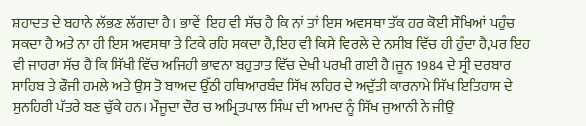ਸ਼ਹਾਦਤ ਦੇ ਬਹਾਨੇ ਲੱਭਣ ਲੱਗਦਾ ਹੈ। ਭਾਵੇਂ  ਇਹ ਵੀ ਸੱਚ ਹੈ ਕਿ ਨਾਂ ਤਾਂ ਇਸ ਅਵਸਥਾ ਤੱਕ ਹਰ ਕੋਈ ਸੌਖਿਆਂ ਪਹੁੰਚ ਸਕਦਾ ਹੈ ਅਤੇ ਨਾ ਹੀ ਇਸ ਅਵਸਥਾ ਤੇ ਟਿਕੇ ਰਹਿ ਸਕਦਾ ਹੈ,ਇਹ ਵੀ ਕਿਸੇ ਵਿਰਲੇ ਦੇ ਨਸੀਬ ਵਿੱਚ ਹੀ ਹੁੰਦਾ ਹੈ,ਪਰ ਇਹ ਵੀ ਜਾਹਰਾ ਸੱਚ ਹੈ ਕਿ ਸਿੱਖੀ ਵਿੱਚ ਅਜਿਹੀ ਭਾਵਨਾ ਬਹੁਤਾਤ ਵਿੱਚ ਦੇਖੀ ਪਰਖੀ ਗਈ ਹੈ।ਜੂਨ 1984 ਦੇ ਸ੍ਰੀ ਦਰਬਾਰ ਸਾਹਿਬ ਤੇ ਫੌਜੀ ਹਮਲੇ ਅਤੇ ਉਸ ਤੋ ਬਾਅਦ ਉੱਠੀ ਹਥਿਆਰਬੰਦ ਸਿੱਖ ਲਹਿਰ ਦੇ ਅਦੁੱਤੀ ਕਾਰਨਾਮੇ ਸਿੱਖ ਇਤਿਹਾਸ ਦੇ ਸੁਨਹਿਰੀ ਪੱਤਰੇ ਬਣ ਚੁੱਕੇ ਹਨ। ਮੌਜੂਦਾ ਦੌਰ ਚ ਅਮ੍ਰਿਤਪਾਲ ਸਿੰਘ ਦੀ ਆਮਦ ਨੂੰ ਸਿੱਖ ਜੁਆਨੀ ਨੇ ਜੀਉ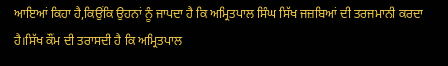ਆਇਆਂ ਕਿਹਾ ਹੈ,ਕਿਉਂਕਿ ਉਹਨਾਂ ਨੂੰ ਜਾਪਦਾ ਹੈ ਕਿ ਅਮ੍ਰਿਤਪਾਲ ਸਿੰਘ ਸਿੱਖ ਜਜ਼ਬਿਆਂ ਦੀ ਤਰਜਮਾਨੀ ਕਰਦਾ ਹੈ।ਸਿੱਖ ਕੌਂਮ ਦੀ ਤਰਾਸਦੀ ਹੈ ਕਿ ਅਮ੍ਰਿਤਪਾਲ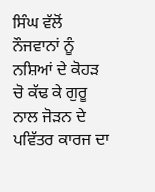ਸਿੰਘ ਵੱਲੋਂ ਨੌਜਵਾਨਾਂ ਨੂੰ ਨਸ਼ਿਆਂ ਦੇ ਕੋਹੜ ਚੋ ਕੱਢ ਕੇ ਗੁਰੂ ਨਾਲ ਜੋੜਨ ਦੇ ਪਵਿੱਤਰ ਕਾਰਜ ਦਾ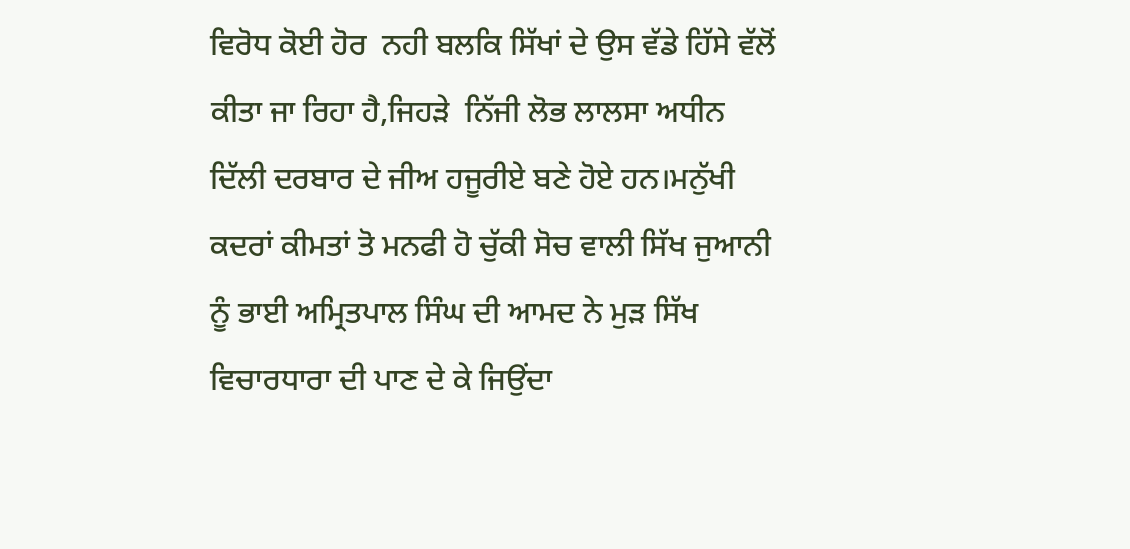ਵਿਰੋਧ ਕੋਈ ਹੋਰ  ਨਹੀ ਬਲਕਿ ਸਿੱਖਾਂ ਦੇ ਉਸ ਵੱਡੇ ਹਿੱਸੇ ਵੱਲੋਂ ਕੀਤਾ ਜਾ ਰਿਹਾ ਹੈ,ਜਿਹੜੇ  ਨਿੱਜੀ ਲੋਭ ਲਾਲਸਾ ਅਧੀਨ ਦਿੱਲੀ ਦਰਬਾਰ ਦੇ ਜੀਅ ਹਜੂਰੀਏ ਬਣੇ ਹੋਏ ਹਨ।ਮਨੁੱਖੀ ਕਦਰਾਂ ਕੀਮਤਾਂ ਤੋ ਮਨਫੀ ਹੋ ਚੁੱਕੀ ਸੋਚ ਵਾਲੀ ਸਿੱਖ ਜੁਆਨੀ ਨੂੰ ਭਾਈ ਅਮ੍ਰਿਤਪਾਲ ਸਿੰਘ ਦੀ ਆਮਦ ਨੇ ਮੁੜ ਸਿੱਖ ਵਿਚਾਰਧਾਰਾ ਦੀ ਪਾਣ ਦੇ ਕੇ ਜਿਉਂਦਾ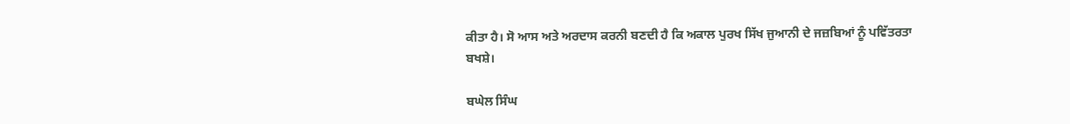ਕੀਤਾ ਹੈ। ਸੋ ਆਸ ਅਤੇ ਅਰਦਾਸ ਕਰਨੀ ਬਣਦੀ ਹੈ ਕਿ ਅਕਾਲ ਪੁਰਖ ਸਿੱਖ ਜੁਆਨੀ ਦੇ ਜਜ਼ਬਿਆਂ ਨੂੰ ਪਵਿੱਤਰਤਾ ਬਖਸ਼ੇ।

ਬਘੇਲ ਸਿੰਘ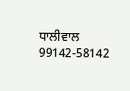ਧਾਲੀਵਾਲ
99142-58142